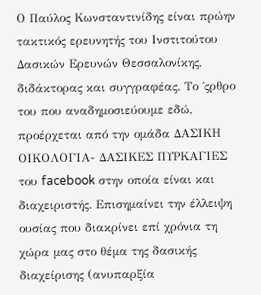Ο Παύλος Κωνσταντινίδης είναι πρώην τακτικός ερευνητής του Ινστιτούτου Δασικών Ερευνών Θεσσαλονίκης, διδάκτορας και συγγραφέας. Το ΄ςρθρο του που αναδημοσιεύουμε εδώ, προέρχεται από την ομάδα ΔΑΣΙΚΗ ΟΙΚΟΛΟΓΙΑ- ΔΑΣΙΚΕΣ ΠΥΡΚΑΓΙΕΣ του facebook στην οποία είναι και διαχειριστής. Επισημαίνει την έλλειψη ουσίας που διακρίνει επί χρόνια τη χώρα μας στο θέμα της δασικής διαχείρισης (ανυπαρξία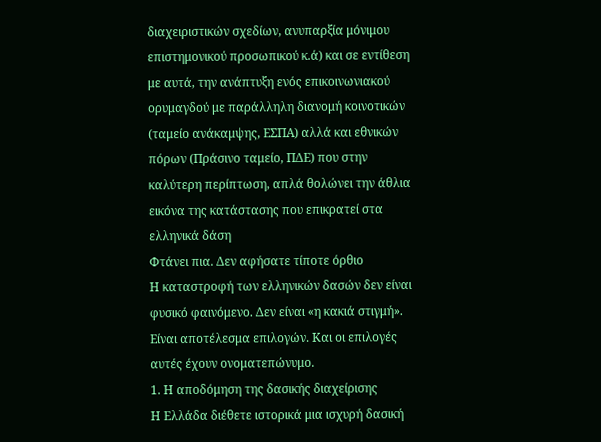διαχειριστικών σχεδίων, ανυπαρξία μόνιμου επιστημονικού προσωπικού κ.ά) και σε εντίθεση με αυτά, την ανάπτυξη ενός επικοινωνιακού ορυμαγδού με παράλληλη διανομή κοινοτικών (ταμείο ανάκαμψης, ΕΣΠΑ) αλλά και εθνικών πόρων (Πράσινο ταμείο, ΠΔΕ) που στην καλύτερη περίπτωση, απλά θολώνει την άθλια εικόνα της κατάστασης που επικρατεί στα ελληνικά δάση
Φτάνει πια. Δεν αφήσατε τίποτε όρθιο
Η καταστροφή των ελληνικών δασών δεν είναι φυσικό φαινόμενο. Δεν είναι «η κακιά στιγμή». Είναι αποτέλεσμα επιλογών. Και οι επιλογές αυτές έχουν ονοματεπώνυμο.
1. Η αποδόμηση της δασικής διαχείρισης
Η Ελλάδα διέθετε ιστορικά μια ισχυρή δασική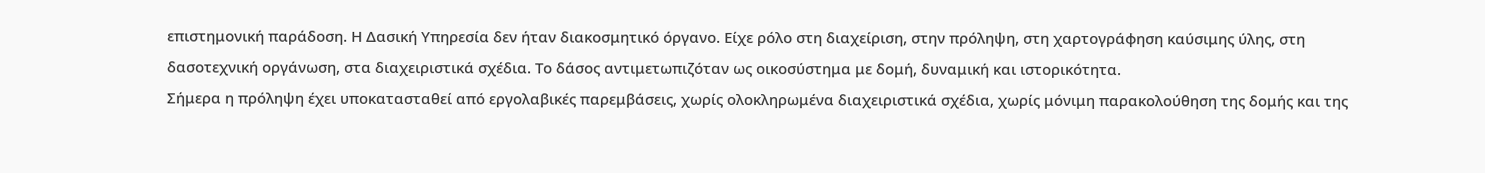επιστημονική παράδοση. Η Δασική Υπηρεσία δεν ήταν διακοσμητικό όργανο. Είχε ρόλο στη διαχείριση, στην πρόληψη, στη χαρτογράφηση καύσιμης ύλης, στη δασοτεχνική οργάνωση, στα διαχειριστικά σχέδια. Το δάσος αντιμετωπιζόταν ως οικοσύστημα με δομή, δυναμική και ιστορικότητα.
Σήμερα η πρόληψη έχει υποκατασταθεί από εργολαβικές παρεμβάσεις, χωρίς ολοκληρωμένα διαχειριστικά σχέδια, χωρίς μόνιμη παρακολούθηση της δομής και της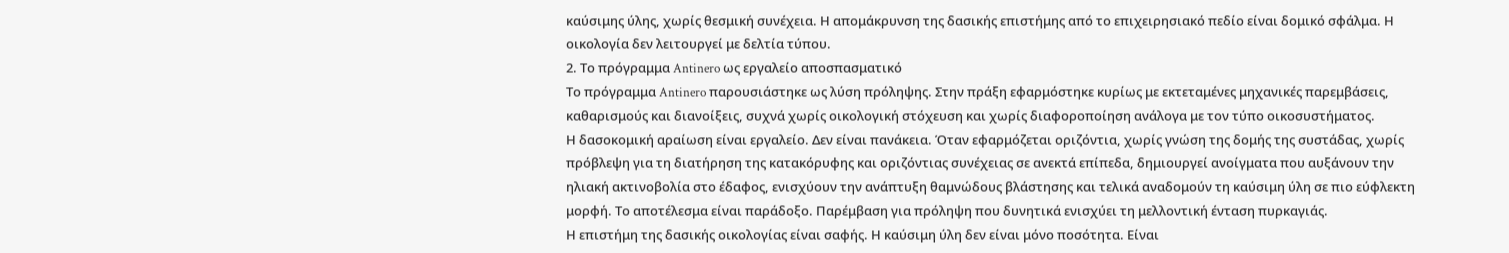καύσιμης ύλης, χωρίς θεσμική συνέχεια. Η απομάκρυνση της δασικής επιστήμης από το επιχειρησιακό πεδίο είναι δομικό σφάλμα. Η οικολογία δεν λειτουργεί με δελτία τύπου.
2. Το πρόγραμμα Antinero ως εργαλείο αποσπασματικό
Το πρόγραμμα Antinero παρουσιάστηκε ως λύση πρόληψης. Στην πράξη εφαρμόστηκε κυρίως με εκτεταμένες μηχανικές παρεμβάσεις, καθαρισμούς και διανοίξεις, συχνά χωρίς οικολογική στόχευση και χωρίς διαφοροποίηση ανάλογα με τον τύπο οικοσυστήματος.
Η δασοκομική αραίωση είναι εργαλείο. Δεν είναι πανάκεια. Όταν εφαρμόζεται οριζόντια, χωρίς γνώση της δομής της συστάδας, χωρίς πρόβλεψη για τη διατήρηση της κατακόρυφης και οριζόντιας συνέχειας σε ανεκτά επίπεδα, δημιουργεί ανοίγματα που αυξάνουν την ηλιακή ακτινοβολία στο έδαφος, ενισχύουν την ανάπτυξη θαμνώδους βλάστησης και τελικά αναδομούν τη καύσιμη ύλη σε πιο εύφλεκτη μορφή. Το αποτέλεσμα είναι παράδοξο. Παρέμβαση για πρόληψη που δυνητικά ενισχύει τη μελλοντική ένταση πυρκαγιάς.
Η επιστήμη της δασικής οικολογίας είναι σαφής. Η καύσιμη ύλη δεν είναι μόνο ποσότητα. Είναι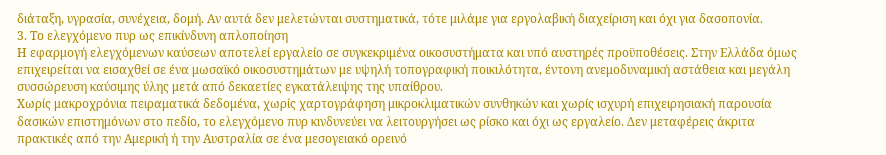διάταξη, υγρασία, συνέχεια, δομή. Αν αυτά δεν μελετώνται συστηματικά, τότε μιλάμε για εργολαβική διαχείριση και όχι για δασοπονία.
3. Το ελεγχόμενο πυρ ως επικίνδυνη απλοποίηση
Η εφαρμογή ελεγχόμενων καύσεων αποτελεί εργαλείο σε συγκεκριμένα οικοσυστήματα και υπό αυστηρές προϋποθέσεις. Στην Ελλάδα όμως επιχειρείται να εισαχθεί σε ένα μωσαϊκό οικοσυστημάτων με υψηλή τοπογραφική ποικιλότητα, έντονη ανεμοδυναμική αστάθεια και μεγάλη συσσώρευση καύσιμης ύλης μετά από δεκαετίες εγκατάλειψης της υπαίθρου.
Χωρίς μακροχρόνια πειραματικά δεδομένα, χωρίς χαρτογράφηση μικροκλιματικών συνθηκών και χωρίς ισχυρή επιχειρησιακή παρουσία δασικών επιστημόνων στο πεδίο, το ελεγχόμενο πυρ κινδυνεύει να λειτουργήσει ως ρίσκο και όχι ως εργαλείο. Δεν μεταφέρεις άκριτα πρακτικές από την Αμερική ή την Αυστραλία σε ένα μεσογειακό ορεινό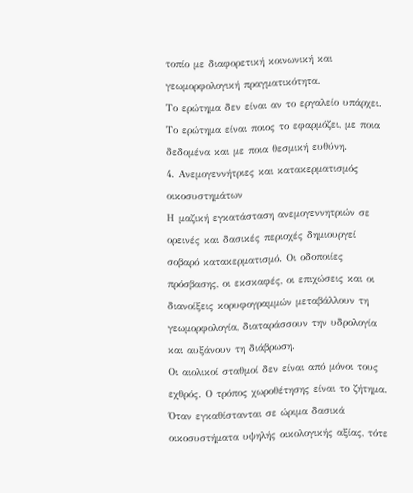τοπίο με διαφορετική κοινωνική και γεωμορφολογική πραγματικότητα.
Το ερώτημα δεν είναι αν το εργαλείο υπάρχει. Το ερώτημα είναι ποιος το εφαρμόζει, με ποια δεδομένα και με ποια θεσμική ευθύνη.
4. Ανεμογεννήτριες και κατακερματισμός οικοσυστημάτων
Η μαζική εγκατάσταση ανεμογεννητριών σε ορεινές και δασικές περιοχές δημιουργεί σοβαρό κατακερματισμό. Οι οδοποιίες πρόσβασης, οι εκσκαφές, οι επιχώσεις και οι διανοίξεις κορυφογραμμών μεταβάλλουν τη γεωμορφολογία, διαταράσσουν την υδρολογία και αυξάνουν τη διάβρωση.
Οι αιολικοί σταθμοί δεν είναι από μόνοι τους εχθρός. Ο τρόπος χωροθέτησης είναι το ζήτημα. Όταν εγκαθίστανται σε ώριμα δασικά οικοσυστήματα υψηλής οικολογικής αξίας, τότε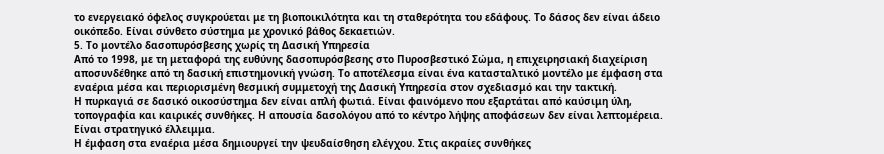το ενεργειακό όφελος συγκρούεται με τη βιοποικιλότητα και τη σταθερότητα του εδάφους. Το δάσος δεν είναι άδειο οικόπεδο. Είναι σύνθετο σύστημα με χρονικό βάθος δεκαετιών.
5. Το μοντέλο δασοπυρόσβεσης χωρίς τη Δασική Υπηρεσία
Από το 1998, με τη μεταφορά της ευθύνης δασοπυρόσβεσης στο Πυροσβεστικό Σώμα, η επιχειρησιακή διαχείριση αποσυνδέθηκε από τη δασική επιστημονική γνώση. Το αποτέλεσμα είναι ένα κατασταλτικό μοντέλο με έμφαση στα εναέρια μέσα και περιορισμένη θεσμική συμμετοχή της Δασική Υπηρεσία στον σχεδιασμό και την τακτική.
Η πυρκαγιά σε δασικό οικοσύστημα δεν είναι απλή φωτιά. Είναι φαινόμενο που εξαρτάται από καύσιμη ύλη, τοπογραφία και καιρικές συνθήκες. Η απουσία δασολόγου από το κέντρο λήψης αποφάσεων δεν είναι λεπτομέρεια. Είναι στρατηγικό έλλειμμα.
Η έμφαση στα εναέρια μέσα δημιουργεί την ψευδαίσθηση ελέγχου. Στις ακραίες συνθήκες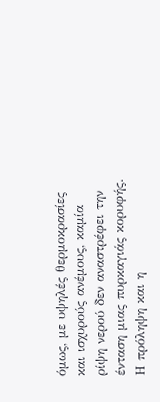όμως, με υψηλές θερμοκρασίες και ισχυρούς ανέμους, καμία ρίψη νερού δεν αναστρέφει την ένταση μιας πυρκαγιάς κορυφής. Η πρόληψη και η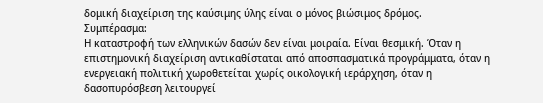δομική διαχείριση της καύσιμης ύλης είναι ο μόνος βιώσιμος δρόμος.
Συμπέρασμα:
Η καταστροφή των ελληνικών δασών δεν είναι μοιραία. Είναι θεσμική. Όταν η επιστημονική διαχείριση αντικαθίσταται από αποσπασματικά προγράμματα, όταν η ενεργειακή πολιτική χωροθετείται χωρίς οικολογική ιεράρχηση, όταν η δασοπυρόσβεση λειτουργεί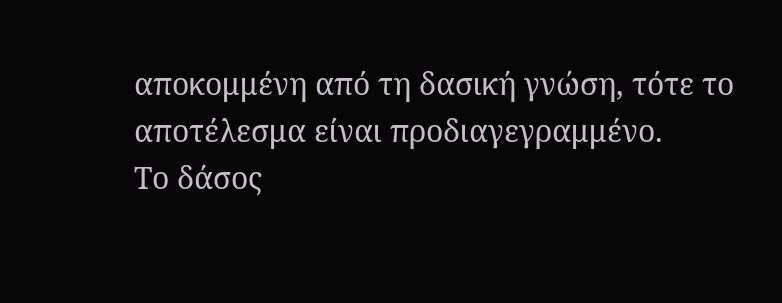αποκομμένη από τη δασική γνώση, τότε το αποτέλεσμα είναι προδιαγεγραμμένο.
Το δάσος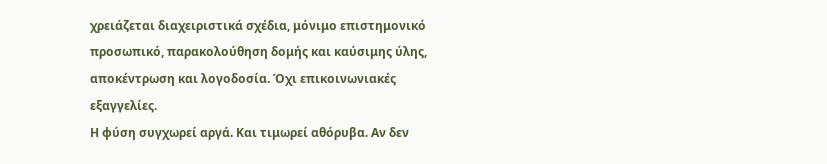χρειάζεται διαχειριστικά σχέδια, μόνιμο επιστημονικό προσωπικό, παρακολούθηση δομής και καύσιμης ύλης, αποκέντρωση και λογοδοσία. Όχι επικοινωνιακές εξαγγελίες.
Η φύση συγχωρεί αργά. Και τιμωρεί αθόρυβα. Αν δεν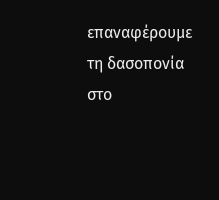επαναφέρουμε τη δασοπονία στο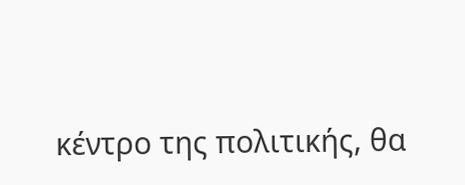κέντρο της πολιτικής, θα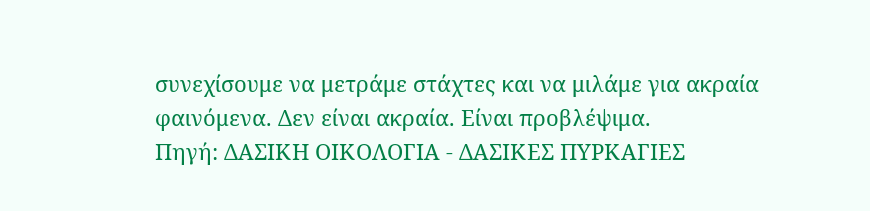συνεχίσουμε να μετράμε στάχτες και να μιλάμε για ακραία φαινόμενα. Δεν είναι ακραία. Είναι προβλέψιμα.
Πηγή: ΔΑΣΙΚΗ ΟΙΚΟΛΟΓΙΑ - ΔΑΣΙΚΕΣ ΠΥΡΚΑΓΙΕΣ